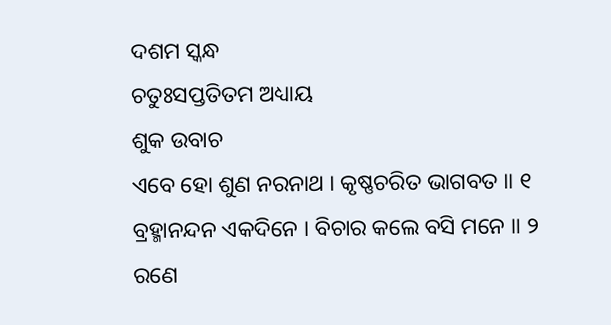ଦଶମ ସ୍କନ୍ଧ
ଚତୁଃସପ୍ତତିତମ ଅଧ୍ୟାୟ
ଶୁକ ଉବାଚ
ଏବେ ହୋ ଶୁଣ ନରନାଥ । କୃଷ୍ଣଚରିତ ଭାଗବତ ॥ ୧
ବ୍ରହ୍ମାନନ୍ଦନ ଏକଦିନେ । ବିଚାର କଲେ ବସି ମନେ ॥ ୨
ରଣେ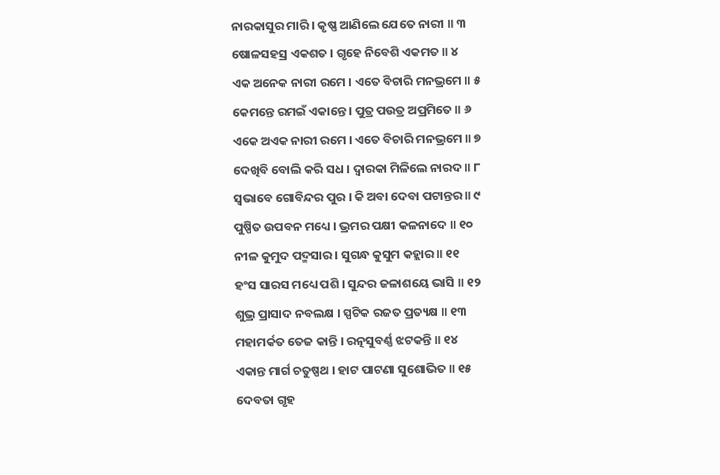ନାରକାସୁର ମାରି । କୃଷ୍ଣ ଆଣିଲେ ଯେତେ ନାରୀ ॥ ୩
ଷୋଳସହସ୍ର ଏକଶତ । ଗୃହେ ନିବେଶି ଏକମତ ॥ ୪
ଏକ ଅନେକ ନାରୀ ରମେ । ଏତେ ବିଚାରି ମନଭ୍ରମେ ॥ ୫
କେମନ୍ତେ ରମଇଁ ଏକାନ୍ତେ । ପୁତ୍ର ପଉତ୍ର ଅପ୍ରମିତେ ॥ ୬
ଏକେ ଅଏକ ନାରୀ ରମେ । ଏତେ ବିଚାରି ମନଭ୍ରମେ ॥ ୭
ଦେଖିବି ବୋଲି କରି ସଧ । ଦ୍ୱାରକା ମିଳିଲେ ନାରଦ ॥ ୮
ସ୍ୱଭାବେ ଗୋବିନ୍ଦର ପୁର । କି ଅବା ଦେବା ପଟାନ୍ତର ॥ ୯
ପୁଷ୍ପିତ ଉପବନ ମଧ୍ୟେ । ଭ୍ରମର ପକ୍ଷୀ କଳନାଦେ ॥ ୧୦
ନୀଳ କୁମୁଦ ପଦ୍ମସାର । ସୁଗନ୍ଧ କୁସୁମ କହ୍ଲାର ॥ ୧୧
ହଂସ ସାରସ ମଧ୍ୟେ ପଶି । ସୁନ୍ଦର ଜଳାଶୟେ ଭାସି ॥ ୧୨
ଶୁଭ୍ର ପ୍ରାସାଦ ନବଲକ୍ଷ । ସ୍ପଟିକ ରଜତ ପ୍ରତ୍ୟକ୍ଷ ॥ ୧୩
ମହାମର୍କତ ତେଜ କାନ୍ତି । ରତ୍ନସୁବର୍ଣ୍ଣ ଝଟକନ୍ତି ॥ ୧୪
ଏକାନ୍ତ ମାର୍ଗ ଚତୁଷ୍ପଥ । ହାଟ ପାଟଣା ସୁଶୋଭିତ ॥ ୧୫
ଦେବତା ଗୃହ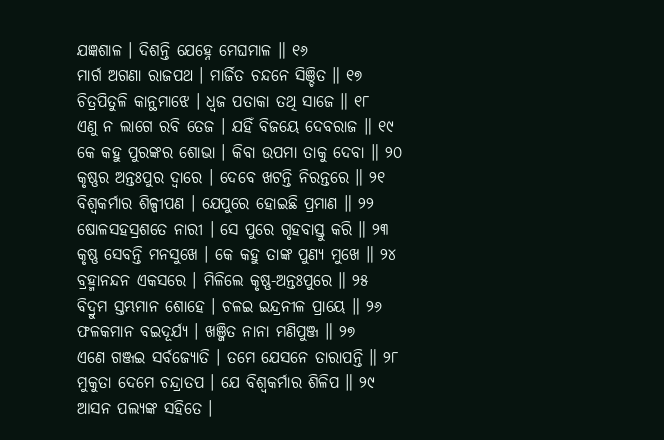ଯଜ୍ଞଶାଳ । ଦିଶନ୍ତି ଯେହ୍ନେ ମେଘମାଳ ॥ ୧୬
ମାର୍ଗ ଅଗଣା ରାଜପଥ । ମାର୍ଜିତ ଚନ୍ଦନେ ସିଞ୍ଚିତ ॥ ୧୭
ଚିତ୍ରପିତୁଳି କାନ୍ଥମାଝେ । ଧ୍ୱଜ ପତାକା ତଥି ସାଜେ ॥ ୧୮
ଏଣୁ ନ ଲାଗେ ରବି ତେଜ । ଯହିଁ ବିଜୟେ ଦେବରାଜ ॥ ୧୯
କେ କହୁ ପୁରଙ୍କର ଶୋଭା । କିବା ଉପମା ତାକୁ ଦେବା ॥ ୨୦
କୃଷ୍ଣର ଅନ୍ତଃପୁର ଦ୍ୱାରେ । ଦେବେ ଖଟନ୍ତି ନିରନ୍ତରେ ॥ ୨୧
ବିଶ୍ୱକର୍ମାର ଶିଳ୍ପୀପଣ । ଯେପୁରେ ହୋଇଛି ପ୍ରମାଣ ॥ ୨୨
ଷୋଳସହସ୍ରଶତେ ନାରୀ । ସେ ପୁରେ ଗୃହବାସ୍ତୁ କରି ॥ ୨୩
କୃଷ୍ଣ ସେବନ୍ତି ମନସୁଖେ । କେ କହୁ ତାଙ୍କ ପୁଣ୍ୟ ମୁଖେ ॥ ୨୪
ବ୍ରହ୍ମାନନ୍ଦନ ଏକସରେ । ମିଳିଲେ କୃଷ୍ଣ-ଅନ୍ତଃପୁରେ ॥ ୨୫
ବିଦ୍ରୁମ ସ୍ତମ୍ଭମାନ ଶୋହେ । ଚଳଇ ଇନ୍ଦ୍ରନୀଳ ପ୍ରାୟେ ॥ ୨୬
ଫଳକମାନ ବଇଦୂର୍ଯ୍ୟ । ଖଞ୍ଜିତ ନାନା ମଣିପୁଞ୍ଜ ॥ ୨୭
ଏଣେ ଗଞ୍ଜଇ ସର୍ବଜ୍ୟୋତି । ତମେ ଯେସନେ ତାରାପନ୍ତି ॥ ୨୮
ମୁକୁତା ଦେମେ ଚନ୍ଦ୍ରାତପ । ଯେ ବିଶ୍ୱକର୍ମାର ଶିଳିପ ॥ ୨୯
ଆସନ ପଲ୍ୟଙ୍କ ସହିତେ ।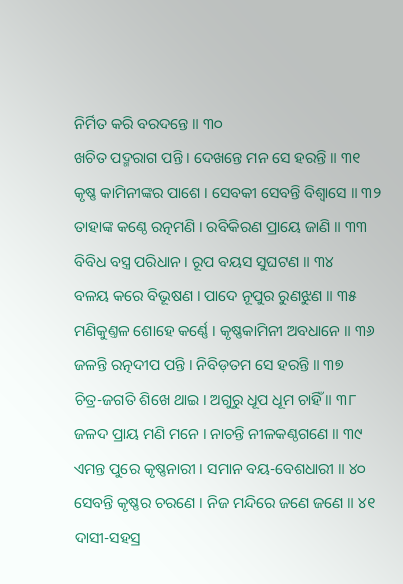ନିର୍ମିତ କରି ବରଦନ୍ତେ ॥ ୩୦
ଖଚିତ ପଦ୍ମରାଗ ପନ୍ତି । ଦେଖନ୍ତେ ମନ ସେ ହରନ୍ତି ॥ ୩୧
କୃଷ୍ଣ କାମିନୀଙ୍କର ପାଶେ । ସେବକୀ ସେବନ୍ତି ବିଶ୍ୱାସେ ॥ ୩୨
ତାହାଙ୍କ କଣ୍ଠେ ରତ୍ନମଣି । ରବିକିରଣ ପ୍ରାୟେ ଜାଣି ॥ ୩୩
ବିବିଧ ବସ୍ତ୍ର ପରିଧାନ । ରୂପ ବୟସ ସୁଘଟଣ ॥ ୩୪
ବଳୟ କରେ ବିଭୂଷଣ । ପାଦେ ନୂପୁର ରୁଣଝୁଣ ॥ ୩୫
ମଣିକୁଣ୍ତଳ ଶୋହେ କର୍ଣ୍ଣେ । କୃଷ୍ଣକାମିନୀ ଅବଧାନେ ॥ ୩୬
ଜଳନ୍ତି ରତ୍ନଦୀପ ପନ୍ତି । ନିବିଡ଼ତମ ସେ ହରନ୍ତି ॥ ୩୭
ଚିତ୍ର-ଜଗତି ଶିଖେ ଥାଇ । ଅଗୁରୁ ଧୂପ ଧୂମ ଚାହିଁ ॥ ୩୮
ଜଳଦ ପ୍ରାୟ ମଣି ମନେ । ନାଚନ୍ତି ନୀଳକଣ୍ଠଗଣେ ॥ ୩୯
ଏମନ୍ତ ପୁରେ କୃଷ୍ଣନାରୀ । ସମାନ ବୟ-ବେଶଧାରୀ ॥ ୪୦
ସେବନ୍ତି କୃଷ୍ଣର ଚରଣେ । ନିଜ ମନ୍ଦିରେ ଜଣେ ଜଣେ ॥ ୪୧
ଦାସୀ-ସହସ୍ର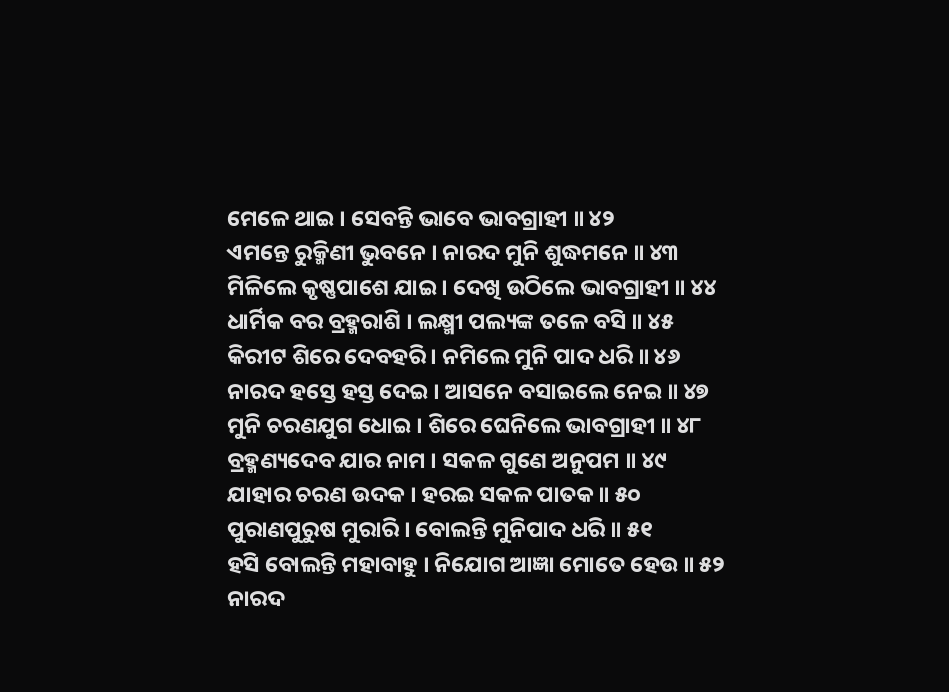ମେଳେ ଥାଇ । ସେବନ୍ତି ଭାବେ ଭାବଗ୍ରାହୀ ॥ ୪୨
ଏମନ୍ତେ ରୁକ୍ମିଣୀ ଭୁବନେ । ନାରଦ ମୁନି ଶୁଦ୍ଧମନେ ॥ ୪୩
ମିଳିଲେ କୃଷ୍ଣପାଶେ ଯାଇ । ଦେଖି ଉଠିଲେ ଭାବଗ୍ରାହୀ ॥ ୪୪
ଧାର୍ମିକ ବର ବ୍ରହ୍ମରାଶି । ଲକ୍ଷ୍ମୀ ପଲ୍ୟଙ୍କ ତଳେ ବସି ॥ ୪୫
କିରୀଟ ଶିରେ ଦେବହରି । ନମିଲେ ମୁନି ପାଦ ଧରି ॥ ୪୬
ନାରଦ ହସ୍ତେ ହସ୍ତ ଦେଇ । ଆସନେ ବସାଇଲେ ନେଇ ॥ ୪୭
ମୁନି ଚରଣଯୁଗ ଧୋଇ । ଶିରେ ଘେନିଲେ ଭାବଗ୍ରାହୀ ॥ ୪୮
ବ୍ରହ୍ମଣ୍ୟଦେବ ଯାର ନାମ । ସକଳ ଗୁଣେ ଅନୁପମ ॥ ୪୯
ଯାହାର ଚରଣ ଉଦକ । ହରଇ ସକଳ ପାତକ ॥ ୫୦
ପୁରାଣପୁରୁଷ ମୁରାରି । ବୋଲନ୍ତି ମୁନିପାଦ ଧରି ॥ ୫୧
ହସି ବୋଲନ୍ତି ମହାବାହୁ । ନିଯୋଗ ଆଜ୍ଞା ମୋତେ ହେଉ ॥ ୫୨
ନାରଦ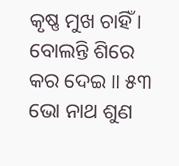କୃଷ୍ଣ ମୁଖ ଚାହିଁ । ବୋଲନ୍ତି ଶିରେ କର ଦେଇ ॥ ୫୩
ଭୋ ନାଥ ଶୁଣ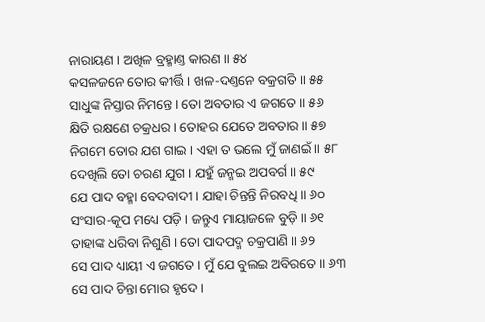ନାରାୟଣ । ଅଖିଳ ବ୍ରହ୍ମାଣ୍ତ କାରଣ ॥ ୫୪
କସଳଜନେ ତୋର କୀର୍ତ୍ତି । ଖଳ-ଦଣ୍ତନେ ବକ୍ରଗତି ॥ ୫୫
ସାଧୁଙ୍କ ନିସ୍ତାର ନିମନ୍ତେ । ତୋ ଅବତାର ଏ ଜଗତେ ॥ ୫୬
କ୍ଷିତି ରକ୍ଷଣେ ଚକ୍ରଧର । ତୋହର ଯେତେ ଅବତାର ॥ ୫୭
ନିଗମେ ତୋର ଯଶ ଗାଇ । ଏହା ତ ଭଲେ ମୁଁ ଜାଣଇଁ ॥ ୫୮
ଦେଖିଲି ତୋ ଚରଣ ଯୁଗ । ଯହୁଁ ଜନ୍ମଇ ଅପବର୍ଗ ॥ ୫୯
ଯେ ପାଦ ବହ୍ମା ବେଦବାଦୀ । ଯାହା ଚିନ୍ତନ୍ତି ନିରବଧି ॥ ୬୦
ସଂସାର-କୂପ ମଧ୍ୟେ ପଡ଼ି । ଜନ୍ତୁଏ ମାୟାଜଳେ ବୁଡ଼ି ॥ ୬୧
ତାହାଙ୍କ ଧରିବା ନିଶୁଣି । ତୋ ପାଦପଦ୍ମ ଚକ୍ରପାଣି ॥ ୬୨
ସେ ପାଦ ଧ୍ୟାୟୀ ଏ ଜଗତେ । ମୁଁ ଯେ ବୁଲଇ ଅବିରତେ ॥ ୬୩
ସେ ପାଦ ଚିନ୍ତା ମୋର ହୃଦେ ।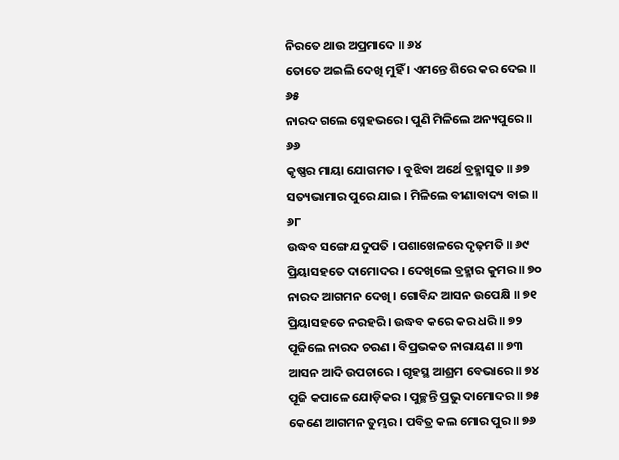ନିରତେ ଥାଉ ଅପ୍ରମାଦେ ॥ ୬୪
ତୋତେ ଅଇଲି ଦେଖି ମୁହିଁ । ଏମନ୍ତେ ଶିରେ କର ଦେଇ ॥ ୬୫
ନାରଦ ଗଲେ ସ୍ନେହଭରେ । ପୁଣି ମିଳିଲେ ଅନ୍ୟପୁରେ ॥ ୬୬
କୃଷ୍ଣର ମାୟା ଯୋଗମତ । ବୁଝିବା ଅର୍ଥେ ବ୍ରହ୍ମାସୁତ ॥ ୬୭
ସତ୍ୟଭାମାର ପୁରେ ଯାଇ । ମିଳିଲେ ବୀଣାବାଦ୍ୟ ବାଇ ॥ ୬୮
ଉଦ୍ଧବ ସଙ୍ଗେ ଯଦୁପତି । ପଶାଖେଳରେ ଦୃଢ଼ମତି ॥ ୬୯
ପ୍ରିୟାସହତେ ଦାମୋଦର । ଦେଖିଲେ ବ୍ରହ୍ମାର କୁମର ॥ ୭୦
ନାରଦ ଆଗମନ ଦେଖି । ଗୋବିନ୍ଦ ଆସନ ଉପେକ୍ଷି ॥ ୭୧
ପ୍ରିୟାସହତେ ନରହରି । ଉଦ୍ଧବ କରେ କର ଧରି ॥ ୭୨
ପୂଜିଲେ ନାରଦ ଚରଣ । ବିପ୍ରଭକତ ନାରାୟଣ ॥ ୭୩
ଆସନ ଆଦି ଉପଚାରେ । ଗୃହସ୍ଥ ଆଶ୍ରମ ବେଭାରେ ॥ ୭୪
ପୂଜି କପାଳେ ଯୋଡ଼ିକର । ପୁଚ୍ଛନ୍ତି ପ୍ରଭୁ ଦାମୋଦର ॥ ୭୫
କେଣେ ଆଗମନ ତୁମ୍ଭର । ପବିତ୍ର କଲ ମୋର ପୁର ॥ ୭୬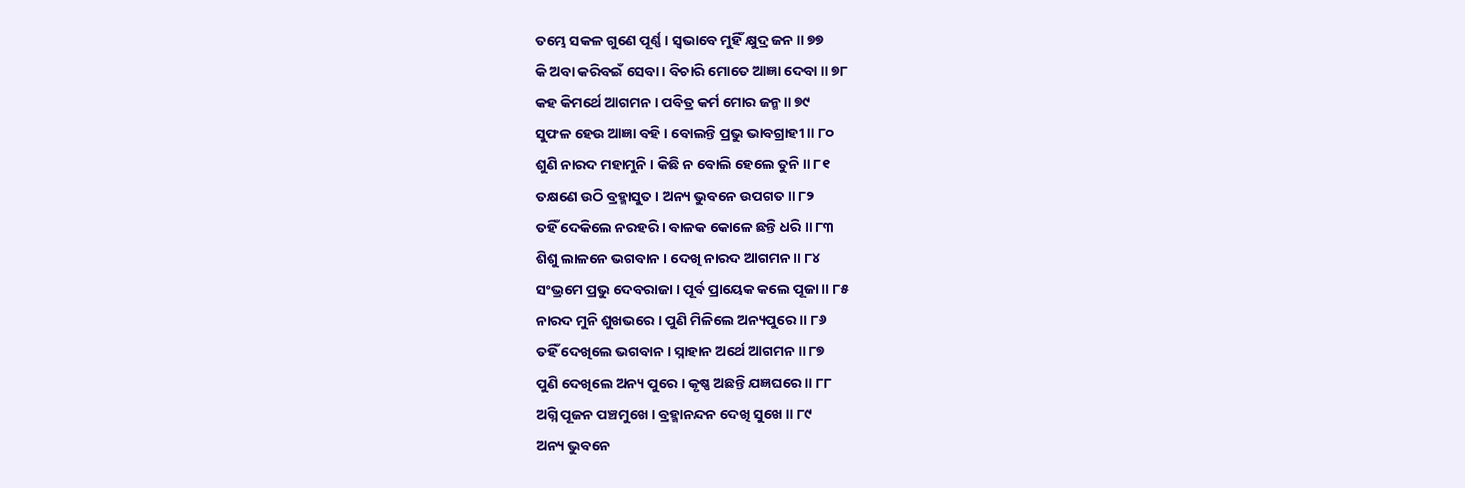ତମ୍ଭେ ସକଳ ଗୁଣେ ପୂର୍ଣ୍ଣ । ସ୍ୱଭାବେ ମୁହିଁ କ୍ଷୁଦ୍ର ଜନ ॥ ୭୭
କି ଅବା କରିବଇଁ ସେବା । ବିଚାରି ମୋତେ ଆଜ୍ଞା ଦେବା ॥ ୭୮
କହ କିମର୍ଥେ ଆଗମନ । ପବିତ୍ର କର୍ମ ମୋର ଜନ୍ମ ॥ ୭୯
ସୁଫଳ ହେଉ ଆଜ୍ଞା ବହି । ବୋଲନ୍ତି ପ୍ରଭୁ ଭାବଗ୍ରାହୀ ॥ ୮୦
ଶୁଣି ନାରଦ ମହାମୁନି । କିଛି ନ ବୋଲି ହେଲେ ତୁନି ॥ ୮୧
ତକ୍ଷଣେ ଉଠି ବ୍ରହ୍ମାସୁତ । ଅନ୍ୟ ଭୁବନେ ଉପଗତ ॥ ୮୨
ତହିଁ ଦେକିଲେ ନରହରି । ବାଳକ କୋଳେ ଛନ୍ତି ଧରି ॥ ୮୩
ଶିଶୁ ଲାଳନେ ଭଗବାନ । ଦେଖି ନାରଦ ଆଗମନ ॥ ୮୪
ସଂଭ୍ରମେ ପ୍ରଭୁ ଦେବରାଜା । ପୂର୍ବ ପ୍ରାୟେକ କଲେ ପୂଜା ॥ ୮୫
ନାରଦ ମୁନି ଶୁଖଭରେ । ପୁଣି ମିଳିଲେ ଅନ୍ୟପୁରେ ॥ ୮୬
ତହିଁ ଦେଖିଲେ ଭଗବାନ । ସ୍ନାହାନ ଅର୍ଥେ ଆଗମନ ॥ ୮୭
ପୁଣି ଦେଖିଲେ ଅନ୍ୟ ପୁରେ । କୃଷ୍ଣ ଅଛନ୍ତି ଯଜ୍ଞଘରେ ॥ ୮୮
ଅଗ୍ନି ପୂଜନ ପଞ୍ଚମୁଖେ । ବ୍ରହ୍ମାନନ୍ଦନ ଦେଖି ସୁଖେ ॥ ୮୯
ଅନ୍ୟ ଭୁବନେ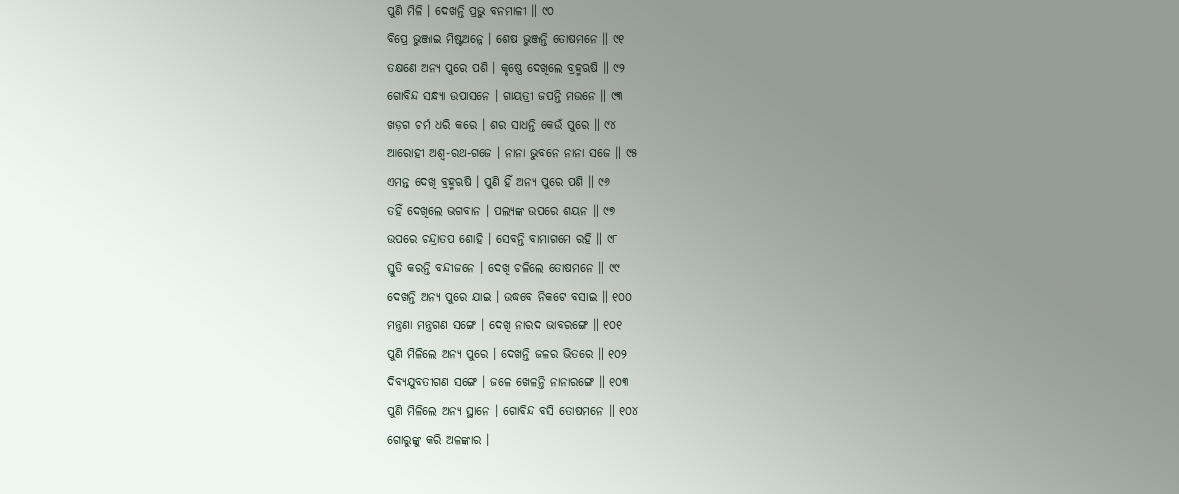ପୁଣି ମିଳି । ଦେଖନ୍ତି ପ୍ରଭୁ ବନମାଳୀ ॥ ୯୦
ବିପ୍ରେ ଭୁଞ୍ଜାଇ ମିଷ୍ଟଅନ୍ନେ । ଶେଷ ଭୁଞ୍ଜନ୍ତି ତୋଷମନେ ॥ ୯୧
ତକ୍ଷଣେ ଅନ୍ୟ ପୁରେ ପଶି । କୃଷ୍ଣେ ଦେଖିଲେ ବ୍ରହ୍ମଋଷି ॥ ୯୨
ଗୋବିନ୍ଦ ସନ୍ଧ୍ୟା ଉପାସନେ । ଗାୟତ୍ରୀ ଜପନ୍ତି ମଉନେ ॥ ୯୩
ଖଡ଼ଗ ଚର୍ମ ଧରି କରେ । ଶର ସାଧନ୍ତି କେଉଁ ପୁରେ ॥ ୯୪
ଆରୋହୀ ଅଶ୍ୱ-ରଥ-ଗଜେ । ନାନା ଭୁବନେ ନାନା ସଜେ ॥ ୯୫
ଏମନ୍ତ ଦେଖି ବ୍ରହ୍ମଋଷି । ପୁଣି ହିଁ ଅନ୍ୟ ପୁରେ ପଶି ॥ ୯୬
ତହିଁ ଦେଖିଲେ ଭଗବାନ । ପଲ୍ୟଙ୍କ ଉପରେ ଶୟନ ॥ ୯୭
ଉପରେ ଚନ୍ଦ୍ରାତପ ଶୋହି । ସେବନ୍ତି ବାମାଗମେ ରହି ॥ ୯୮
ସ୍ତୁତି କରନ୍ତି ବନ୍ଦୀଜନେ । ଦେଖି ଚଳିଲେ ତୋଷମନେ ॥ ୯୯
ଦେଖନ୍ତି ଅନ୍ୟ ପୁରେ ଯାଇ । ଉଦ୍ଧବେ ନିକଟେ ବସାଇ ॥ ୧୦୦
ମନ୍ତ୍ରଣା ମନ୍ତ୍ରଗଣ ସଙ୍ଗେ । ଦେଖି ନାରଦ ଭାବରଙ୍ଗେ ॥ ୧୦୧
ପୁଣି ମିଳିଲେ ଅନ୍ୟ ପୁରେ । ଦେଖନ୍ତି ଜଳର ଭିତରେ ॥ ୧୦୨
ଦିବ୍ୟଯୁବତୀଗଣ ସଙ୍ଗେ । ଜଳେ ଖେଳନ୍ତି ନାନାରଙ୍ଗେ ॥ ୧୦୩
ପୁଣି ମିଳିଲେ ଅନ୍ୟ ସ୍ଥାନେ । ଗୋବିନ୍ଦ ବସି ତୋଷମନେ ॥ ୧୦୪
ଗୋରୁଙ୍କୁ କରି ଅଳଙ୍କାର ।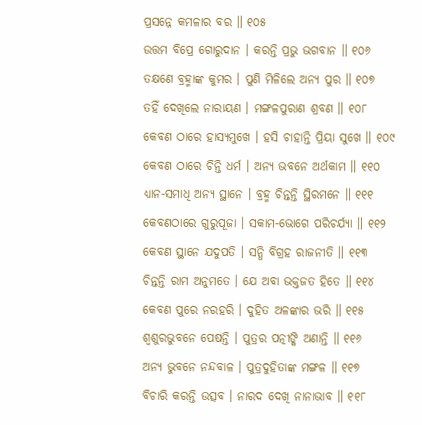ପ୍ରସନ୍ନେ କମଳାର ବର ॥ ୧୦୫
ଉତ୍ତମ ବିପ୍ରେ ଗୋରୁଦାନ । କରନ୍ତି ପ୍ରଭୁ ଭଗବାନ ॥ ୧୦୬
ତକ୍ଷଣେ ବ୍ରହ୍ମାଙ୍କ କୁମର । ପୁଣି ମିଳିଲେ ଅନ୍ୟ ପୁର ॥ ୧୦୭
ତହିଁ ଦେଖିଲେ ନାରାୟଣ । ମଙ୍ଗଳପୁରାଣ ଶ୍ରବଣ ॥ ୧୦୮
କେବଣ ଠାରେ ହାସ୍ୟମୁଖେ । ହସି ଚାହାନ୍ତି ପ୍ରିୟା ସୁଖେ ॥ ୧୦୯
କେବଣ ଠାରେ ଚିନ୍ତି ଧର୍ମ । ଅନ୍ୟ ଭବନେ ଅର୍ଥକାମ ॥ ୧୧୦
ଧ୍ୟାନ-ସମାଧି ଅନ୍ୟ ସ୍ଥାନେ । ବ୍ରହ୍ମ ଚିନ୍ତନ୍ତି ସ୍ଥିରମନେ ॥ ୧୧୧
କେବଣଠାରେ ଗୁରୁପୂଜା । ସକାମ-ଭୋଗେ ପରିଚର୍ଯ୍ୟା ॥ ୧୧୨
କେବଣ ସ୍ଥାନେ ଯଦୁପତି । ସନ୍ଧି ବିଗ୍ରହ ରାଜନୀତି ॥ ୧୧୩
ଚିନ୍ତନ୍ତି ରାମ ଅନୁମତେ । ଯେ ଅବା ଭକ୍ତଜତ ହିତେ ॥ ୧୧୪
କେବଣ ପୁରେ ନରହରି । ଦୁହିତ ଅଳଙ୍କାର ଭରି ॥ ୧୧୫
ଶ୍ୱଶୁରଭୁବନେ ପେଷନ୍ତି । ପୁତ୍ରର ପତ୍ନୀଙ୍କି ଅଣାନ୍ତି ॥ ୧୧୬
ଅନ୍ୟ ଭୁବନେ ନନ୍ଦବାଳ । ପୁତ୍ରଦୁହିତାଙ୍କ ମଙ୍ଗଳ ॥ ୧୧୭
ବିଚାରି କରନ୍ତି ଉତ୍ସବ । ନାରଦ ଦେଖି ନାନାଭାବ ॥ ୧୧୮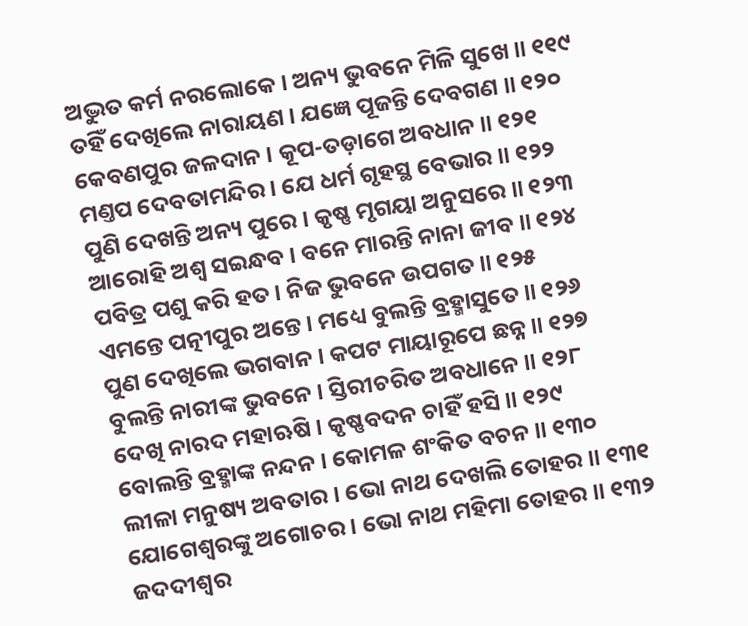ଅଦ୍ଭୁତ କର୍ମ ନରଲୋକେ । ଅନ୍ୟ ଭୁବନେ ମିଳି ସୁଖେ ॥ ୧୧୯
ତହିଁ ଦେଖିଲେ ନାରାୟଣ । ଯଜ୍ଞେ ପୂଜନ୍ତି ଦେବଗଣ ॥ ୧୨୦
କେବଣପୁର ଜଳଦାନ । କୂପ-ତଡ଼ାଗେ ଅବଧାନ ॥ ୧୨୧
ମଣ୍ତପ ଦେବତାମନ୍ଦିର । ଯେ ଧର୍ମ ଗୃହସ୍ଥ ବେଭାର ॥ ୧୨୨
ପୁଣି ଦେଖନ୍ତି ଅନ୍ୟ ପୁରେ । କୃଷ୍ଣ ମୃଗୟା ଅନୁସରେ ॥ ୧୨୩
ଆରୋହି ଅଶ୍ୱ ସଇନ୍ଧବ । ବନେ ମାରନ୍ତି ନାନା ଜୀବ ॥ ୧୨୪
ପବିତ୍ର ପଶୁ କରି ହତ । ନିଜ ଭୁବନେ ଉପଗତ ॥ ୧୨୫
ଏମନ୍ତେ ପତ୍ନୀପୁର ଅନ୍ତେ । ମଧ୍ୟେ ବୁଲନ୍ତି ବ୍ରହ୍ମାସୁତେ ॥ ୧୨୬
ପୁଣ ଦେଖିଲେ ଭଗବାନ । କପଟ ମାୟାରୂପେ ଛନ୍ନ ॥ ୧୨୭
ବୁଲନ୍ତି ନାରୀଙ୍କ ଭୁବନେ । ସ୍ତିରୀଚରିତ ଅବଧାନେ ॥ ୧୨୮
ଦେଖି ନାରଦ ମହାଋଷି । କୃଷ୍ଣବଦନ ଚାହିଁ ହସି ॥ ୧୨୯
ବୋଲନ୍ତି ବ୍ରହ୍ମାଙ୍କ ନନ୍ଦନ । କୋମଳ ଶଂକିତ ବଚନ ॥ ୧୩୦
ଲୀଳା ମନୁଷ୍ୟ ଅବତାର । ଭୋ ନାଥ ଦେଖଲି ତୋହର ॥ ୧୩୧
ଯୋଗେଶ୍ୱରଙ୍କୁ ଅଗୋଚର । ଭୋ ନାଥ ମହିମା ତୋହର ॥ ୧୩୨
ଜଦଦୀଶ୍ୱର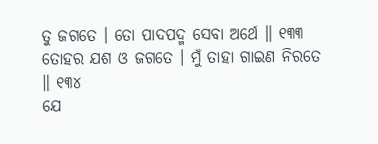ତୁ ଜଗତେ । ତୋ ପାଦପଦ୍ମ ସେବା ଅର୍ଥେ ॥ ୧୩୩
ତୋହର ଯଶ ଓ ଜଗତେ । ମୁଁ ତାହା ଗାଇଣ ନିରତେ ॥ ୧୩୪
ଯେ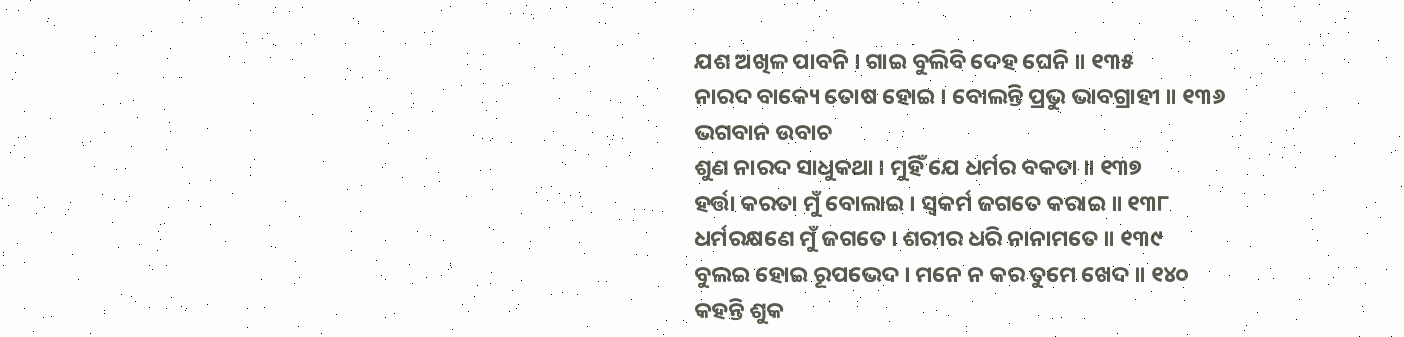ଯଶ ଅଖିଳ ପାବନି । ଗାଇ ବୁଲିବି ଦେହ ଘେନି ॥ ୧୩୫
ନାରଦ ବାକ୍ୟେ ତୋଷ ହୋଇ । ବୋଲନ୍ତି ପ୍ରଭୁ ଭାବଗ୍ରାହୀ ॥ ୧୩୬
ଭଗବାନ ଉବାଚ
ଶୁଣ ନାରଦ ସାଧୁକଥା । ମୁହିଁ ଯେ ଧର୍ମର ବକତା ॥ ୧୩୭
ହର୍ତ୍ତା କରତା ମୁଁ ବୋଲାଇ । ସ୍ୱକର୍ମ ଜଗତେ କରାଇ ॥ ୧୩୮
ଧର୍ମରକ୍ଷଣେ ମୁଁ ଜଗତେ । ଶରୀର ଧରି ନାନାମତେ ॥ ୧୩୯
ବୁଲଇ ହୋଇ ରୂପଭେଦ । ମନେ ନ କର ତୁମେ ଖେଦ ॥ ୧୪୦
କହନ୍ତି ଶୁକ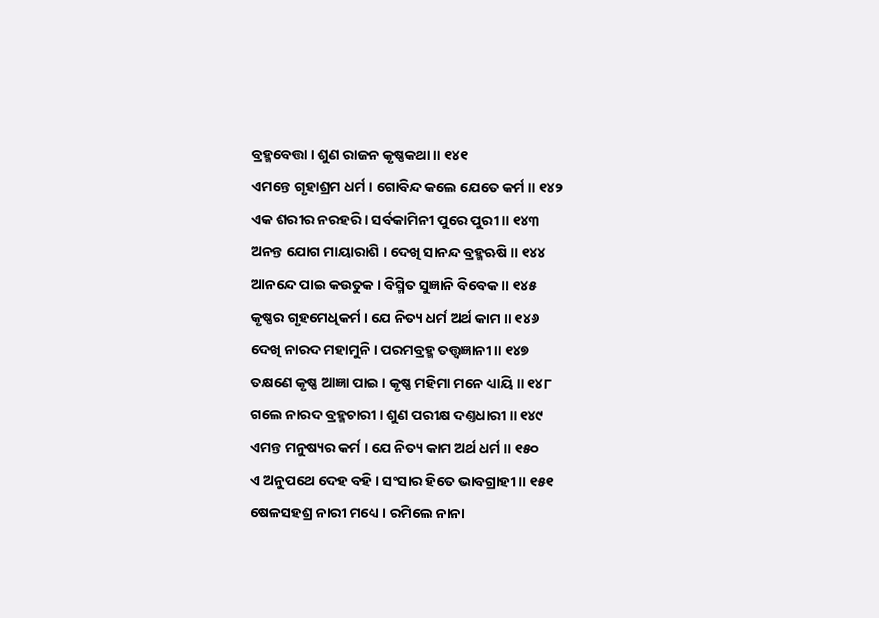ବ୍ରହ୍ମବେତ୍ତା । ଶୁଣ ରାଜନ କୃଷ୍ଣକଥା ॥ ୧୪୧
ଏମନ୍ତେ ଗୃହାଶ୍ରମ ଧର୍ମ । ଗୋବିନ୍ଦ କଲେ ଯେତେ କର୍ମ ॥ ୧୪୨
ଏକ ଶରୀର ନରହରି । ସର୍ବକାମିନୀ ପୁରେ ପୁରୀ ॥ ୧୪୩
ଅନନ୍ତ ଯୋଗ ମାୟାରାଶି । ଦେଖି ସାନନ୍ଦ ବ୍ରହ୍ମଋଷି ॥ ୧୪୪
ଆନନ୍ଦେ ପାଇ କଉତୁକ । ବିସ୍ମିତ ସୁଜ୍ଞାନି ବିବେକ ॥ ୧୪୫
କୃଷ୍ଣର ଗୃହମେଧିକର୍ମ । ଯେ ନିତ୍ୟ ଧର୍ମ ଅର୍ଥ କାମ ॥ ୧୪୬
ଦେଖି ନାରଦ ମହାମୁନି । ପରମବ୍ରହ୍ମ ତତ୍ତ୍ୱଜ୍ଞାନୀ ॥ ୧୪୭
ତକ୍ଷଣେ କୃଷ୍ଣ ଆଜ୍ଞା ପାଇ । କୃଷ୍ଣ ମହିମା ମନେ ଧ୍ୟାୟି ॥ ୧୪୮
ଗଲେ ନାରଦ ବ୍ରହ୍ମଚାରୀ । ଶୁଣ ପରୀକ୍ଷ ଦଣ୍ତଧାରୀ ॥ ୧୪୯
ଏମନ୍ତ ମନୁଷ୍ୟର କର୍ମ । ଯେ ନିତ୍ୟ କାମ ଅର୍ଥ ଧର୍ମ ॥ ୧୫୦
ଏ ଅନୁପଥେ ଦେହ ବହି । ସଂସାର ହିତେ ଭାବଗ୍ରାହୀ ॥ ୧୫୧
ଷେଳସହଶ୍ର ନାରୀ ମଧ୍ୟେ । ରମିଲେ ନାନା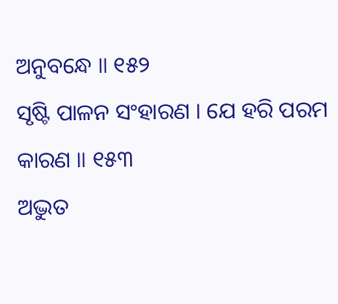ଅନୁବନ୍ଧେ ॥ ୧୫୨
ସୃଷ୍ଟି ପାଳନ ସଂହାରଣ । ଯେ ହରି ପରମ କାରଣ ॥ ୧୫୩
ଅଦ୍ଭୁତ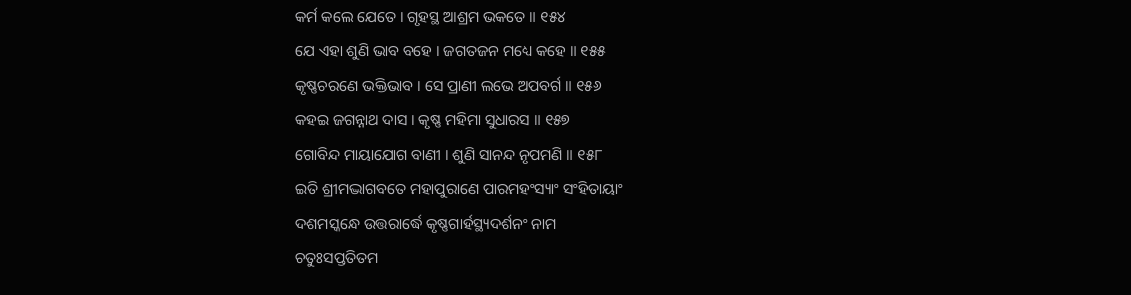କର୍ମ କଲେ ଯେତେ । ଗୃହସ୍ଥ ଆଶ୍ରମ ଭକତେ ॥ ୧୫୪
ଯେ ଏହା ଶୁଣି ଭାବ ବହେ । ଜଗତଜନ ମଧ୍ୟେ କହେ ॥ ୧୫୫
କୃଷ୍ଣଚରଣେ ଭକ୍ତିଭାବ । ସେ ପ୍ରାଣୀ ଲଭେ ଅପବର୍ଗ ॥ ୧୫୬
କହଇ ଜଗନ୍ନାଥ ଦାସ । କୃଷ୍ଣ ମହିମା ସୁଧାରସ ॥ ୧୫୭
ଗୋବିନ୍ଦ ମାୟାଯୋଗ ବାଣୀ । ଶୁଣି ସାନନ୍ଦ ନୃପମଣି ॥ ୧୫୮
ଇତି ଶ୍ରୀମଦ୍ଭାଗବତେ ମହାପୁରାଣେ ପାରମହଂସ୍ୟାଂ ସଂହିତାୟାଂ
ଦଶମସ୍କନ୍ଧେ ଉତ୍ତରାର୍ଦ୍ଧେ କୃଷ୍ଣଗାର୍ହସ୍ଥ୍ୟଦର୍ଶନଂ ନାମ
ଚତୁଃସପ୍ତତିତମ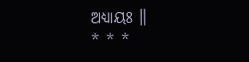ଅଧ୍ୟାୟଃ ॥
* * *